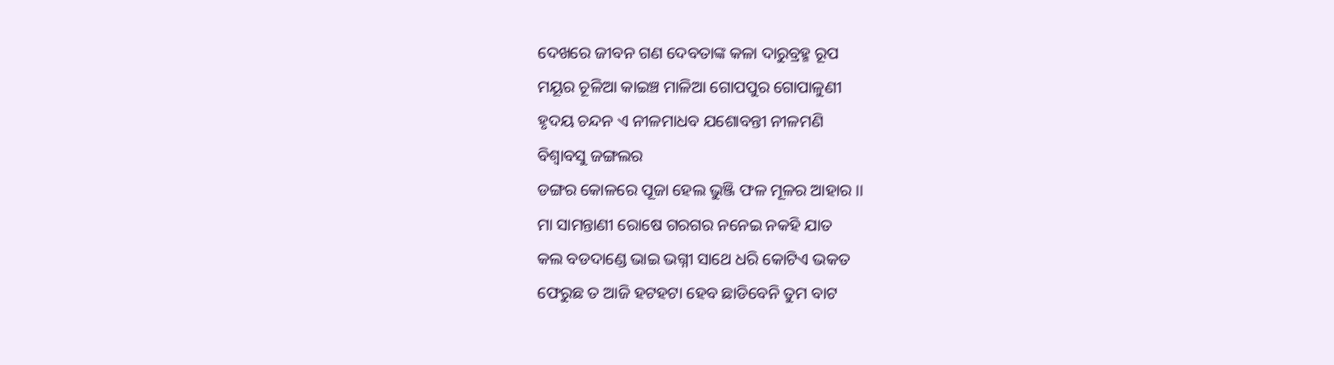ଦେଖରେ ଜୀବନ ଗଣ ଦେବତାଙ୍କ କଳା ଦାରୁବ୍ରହ୍ମ ରୂପ
ମୟୂର ଚୂଳିଆ କାଇଞ୍ଚ ମାଳିଆ ଗୋପପୁର ଗୋପାଳୁଣୀ
ହୃଦୟ ଚନ୍ଦନ ଏ ନୀଳମାଧବ ଯଶୋବନ୍ତୀ ନୀଳମଣି
ବିଶ୍ଵାବସୁ ଜଙ୍ଗଲର
ଡଙ୍ଗର କୋଳରେ ପୂଜା ହେଲ ଭୁଞ୍ଜି ଫଳ ମୂଳର ଆହାର ।।
ମା ସାମନ୍ତାଣୀ ରୋଷେ ଗରଗର ନନେଇ ନକହି ଯାତ
କଲ ବଡଦାଣ୍ଡେ ଭାଇ ଭଗ୍ନୀ ସାଥେ ଧରି କୋଟିଏ ଭକତ
ଫେରୁଛ ତ ଆଜି ହଟହଟା ହେବ ଛାଡିବେନି ତୁମ ବାଟ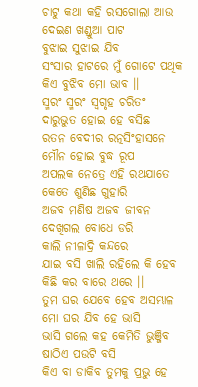ଚାଟୁ କଥା କହି ରସଗୋଲା ଆଉ ଦେଇଣ ଖଣ୍ଡୁଆ ପାଟ
ବୁଝାଇ ସୁଝାଇ ଯିବ
ସଂସାର ହାଟରେ ମୁଁ ଗୋଟେ ପଥିକ କିଏ ବୁଝିବ ମୋ ଭାବ ।।
ସ୍ମରଂ ସ୍ମରଂ ସ୍ଵଗୃହ ଚରିତଂ ଦାରୁଭୁତ ହୋଇ ହେ ବସିଛ
ରତନ ବେଦୀର ରତ୍ନସିଂହାସନେ ମୌନ ହୋଇ ବୁଦ୍ଧ ରୂପ
ଅପଲକ ନେତ୍ରେ ଏହି ରଥଯାତେ କେତେ ଶୁଣିଛ ଗୁହାରି
ଅଜବ ମଣିଷ ଅଜବ ଜୀବନ ଦେଖିଗଲ ବୋଧେ ଡରି
କାଲି ନୀଳାଦ୍ରି କନ୍ଦରେ
ଯାଇ ବସି ଖାଲି ରହିଲେ କି ହେବ କିଛି କର ବାରେ ଥରେ ।।
ତୁମ ଘର ଯେବେ ହେବ ଅସମ୍ଭାଳ ମୋ ଘର ଯିବ ହେ ଭାସି
ଭାସି ଗଲେ କହ କେମିତି ଭୁଞ୍ଜିବ ଷାଠିଏ ପଉଟି ବସି
କିଏ ବା ଡାକିବ ତୁମକୁ ପ୍ରଭୁ ହେ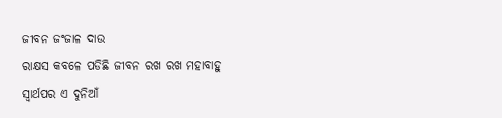ଜୀବନ ଜଂଜାଳ ଦାଉ
ରାକ୍ଷସ କବଳେ ପଡିଛି ଜୀବନ ରଖ ରଖ ମହାବାହୁ
ସ୍ଵାର୍ଥପର ଏ ଦୁନିଆଁ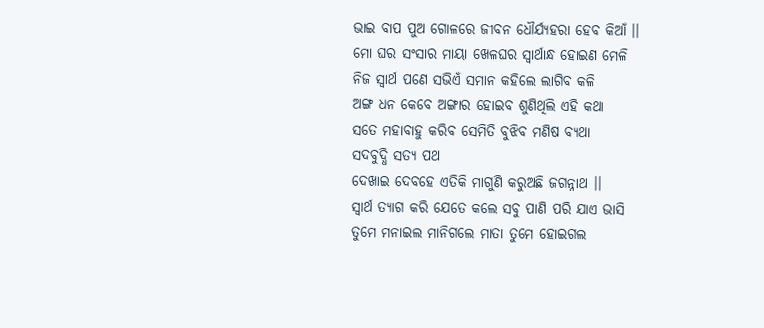ଭାଇ ବାପ ପୁଅ ଗୋଳରେ ଜୀବନ ଧୌର୍ଯ୍ୟହରା ହେବ କିଆଁ ।।
ମୋ ଘର ସଂସାର ମାୟା ଖେଳଘର ସ୍ଵାର୍ଥାନ୍ଧ ହୋଇଣ ମେଳି
ନିଜ ସ୍ଵାର୍ଥ ପଣେ ସଭିଏଁ ସମାନ କହିଲେ ଲାଗିବ କଳି
ଅଙ୍ଗ ଧନ କେବେ ଅଙ୍ଗାର ହୋଇବ ଶୁଣିଥିଲି ଏହି କଥା
ସତେ ମହାବାହୁ କରିବ ସେମିତି ବୁଝିବ ମଣିଷ ବ୍ୟଥା
ସଦବୁଦ୍ଧି ସତ୍ୟ ପଥ
ଦେଖାଇ ଦେବହେ ଏତିକି ମାଗୁଣି କରୁଅଛି ଜଗନ୍ନାଥ ।।
ସ୍ଵାର୍ଥ ତ୍ୟାଗ କରି ଯେତେ କଲେ ସବୁ ପାଣି ପରି ଯାଏ ଭାସି
ତୁମେ ମନାଇଲ ମାନିଗଲେ ମାତା ତୁମେ ହୋଇଗଲ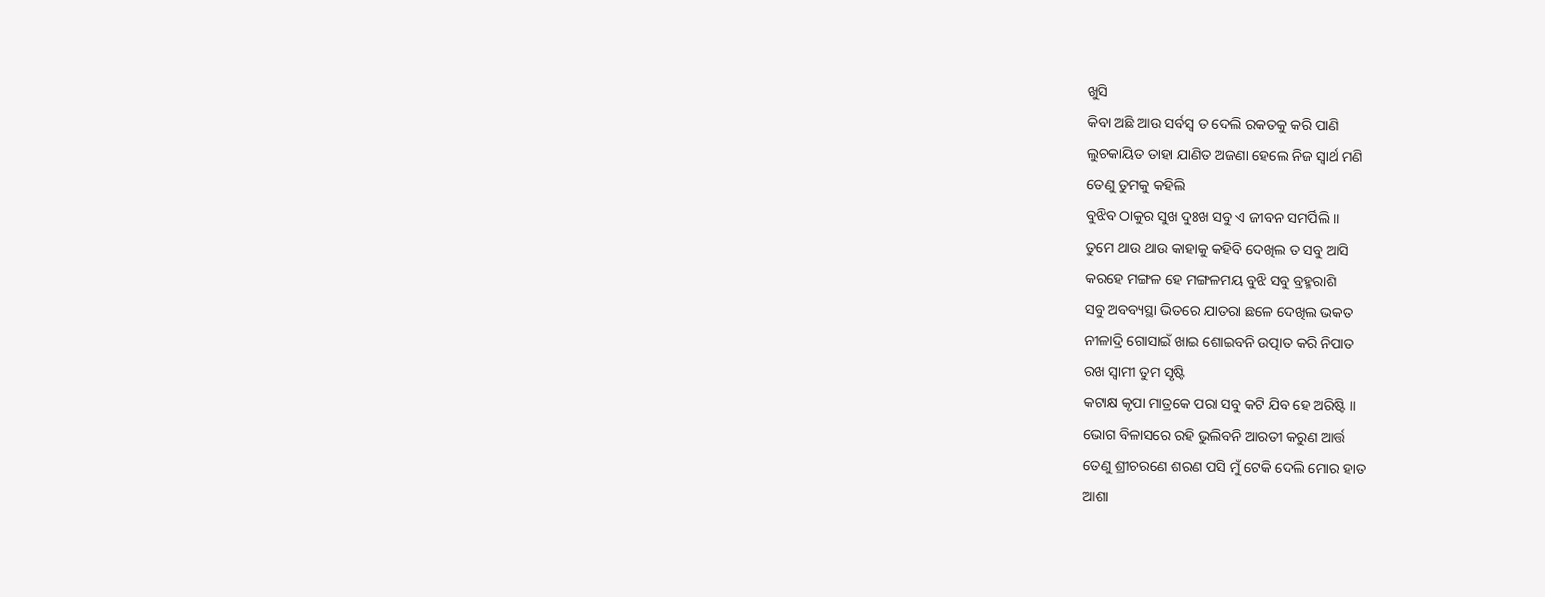ଖୁସି
କିବା ଅଛି ଆଉ ସର୍ବସ୍ଵ ତ ଦେଲି ରକତକୁ କରି ପାଣି
ଲୁଚକାୟିତ ତାହା ଯାଣିତ ଅଜଣା ହେଲେ ନିଜ ସ୍ଵାର୍ଥ ମଣି
ତେଣୁ ତୁମକୁ କହିଲି
ବୁଝିବ ଠାକୁର ସୁଖ ଦୁଃଖ ସବୁ ଏ ଜୀବନ ସମର୍ପିଲି ।।
ତୁମେ ଥାଉ ଥାଉ କାହାକୁ କହିବି ଦେଖିଲ ତ ସବୁ ଆସି
କରହେ ମଙ୍ଗଳ ହେ ମଙ୍ଗଳମୟ ବୁଝି ସବୁ ବ୍ରହ୍ମରାଶି
ସବୁ ଅବବ୍ୟସ୍ଥା ଭିତରେ ଯାତରା ଛଳେ ଦେଖିଲ ଭକତ
ନୀଳାଦ୍ରି ଗୋସାଇଁ ଖାଇ ଶୋଇବନି ଉତ୍ପାତ କରି ନିପାତ
ରଖ ସ୍ଵାମୀ ତୁମ ସୃଷ୍ଟି
କଟାକ୍ଷ କୃପା ମାତ୍ରକେ ପରା ସବୁ କଟି ଯିବ ହେ ଅରିଷ୍ଟି ।।
ଭୋଗ ବିଳାସରେ ରହି ଭୁଲିବନି ଆରତୀ କରୁଣ ଆର୍ତ୍ତ
ତେଣୁ ଶ୍ରୀଚରଣେ ଶରଣ ପସି ମୁଁ ଟେକି ଦେଲି ମୋର ହାତ
ଆଶା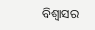ବିଶ୍ଵାସର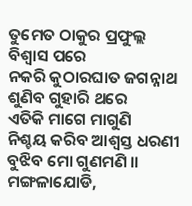ତୁମେତ ଠାକୁର ପ୍ରଫୁଲ୍ଲ ବିଶ୍ଵାସ ପରେ
ନକରି କୁଠାରଘାତ ଜଗନ୍ନାଥ ଶୁଣିବ ଗୁହାରି ଥରେ
ଏତିକି ମାଗେ ମାଗୁଣି
ନିଶ୍ଚୟ କରିବ ଆଶ୍ବସ୍ତ ଧରଣୀ ବୁଝିବ ମୋ ଗୁଣମଣି ।।
ମଙ୍ଗଳାଯୋଡି,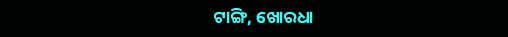ଟାଙ୍ଗି, ଖୋରଧା